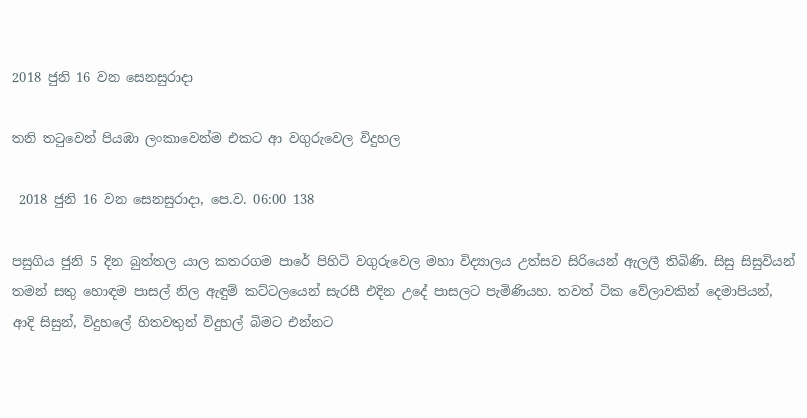2018 ජුනි 16 වන සෙනසුරාදා

තනි තටුවෙන් පියඹා ලංකාවෙන්ම එකට ආ වගුරුවෙල විදුහල

 2018 ජුනි 16 වන සෙනසුරාදා, පෙ.ව. 06:00 138

පසුගිය ජුනි 5 දින බුත්තල යාල කතරගම පාරේ පිහිටි වගුරුවෙල මහා විද්‍යාලය උත්සව සිරියෙන් ඇලලී තිබිණි. සිසු සිසුවියන් තමන් සතු හොඳම පාසල් නිල ඇඳුම් කට්ටලයෙන් සැරසී එදින උදේ පාසලට පැමිණියහ. තවත් ටික වේලාවකින් දෙමාපියන්, ආදි සිසුන්, විදුහලේ හිතවතුන් විදුහල් බිමට එන්නට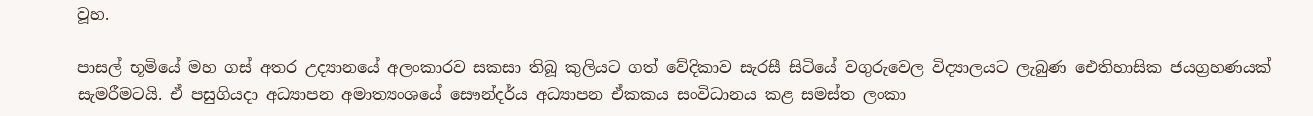වූහ.

පාසල් භූමියේ මහ ගස් අතර උද්‍යානයේ අලංකාරව සකසා තිබූ කුලියට ගත් වේදිකාව සැරසී සිටියේ වගුරුවෙල විද්‍යාලයට ලැබුණ ඓතිහාසික ජයග්‍රහණයක් සැමරීමටයි. ඒ පසුගියදා අධ්‍යාපන අමාත්‍යංශයේ සෞන්දර්ය අධ්‍යාපන ඒකකය සංවිධානය කළ සමස්ත ලංකා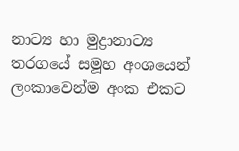නාට්‍ය හා මුද්‍රානාට්‍ය තරගයේ සමූහ අංශයෙන් ලංකාවෙන්ම අංක එකට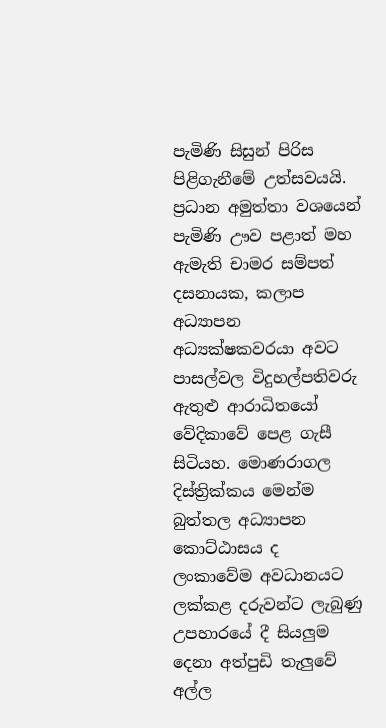පැමිණි සිසුන් පිරිස පිළිගැනීමේ උත්සවයයි. ප්‍රධාන අමුත්තා වශයෙන් පැමිණි ඌව පළාත් මහ ඇමැති චාමර සම්පත් දසනායක, කලාප අධ්‍යාපන අධ්‍යක්ෂකවරයා අවට පාසල්වල විදුහල්පතිවරු ඇතුළු ආරාධිතයෝ වේදිකාවේ පෙළ ගැසී සිටියහ. මොණරාගල දිස්ත්‍රික්කය මෙන්ම බුත්තල අධ්‍යාපන කොට්ඨාසය ද ලංකාවේම අවධානයට ලක්කළ දරුවන්ට ලැබුණු උපහාරයේ දී සියලුම දෙනා අත්පුඩි තැලුවේ අල්ල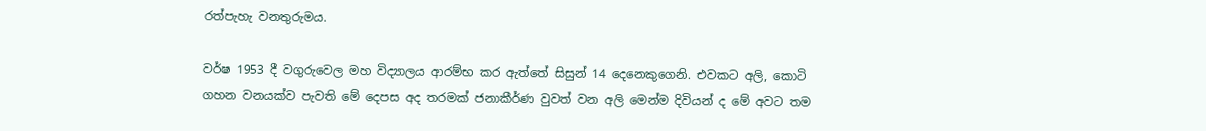රත්පැහැ වනතුරුමය.

වර්ෂ 1953 දී වගුරුවෙල මහ විද්‍යාලය ආරම්භ කර ඇත්තේ සිසුන් 14 දෙනෙකුගෙනි. එවකට අලි, කොටි ගහන වනයක්ව පැවති මේ දෙපස අද තරමක් ජනාකීර්ණ වුවත් වන අලි මෙන්ම දිවියන් ද මේ අවට තම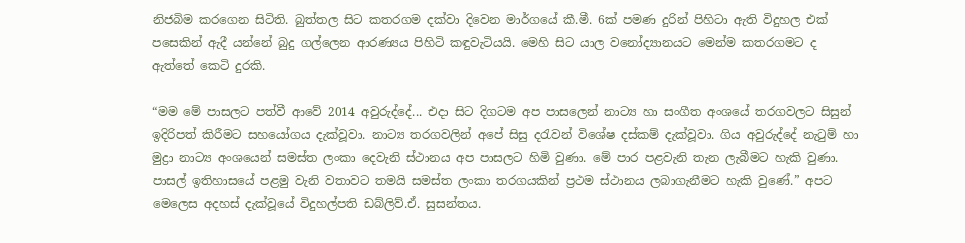නිජබිම කරගෙන සිටිති. බුත්තල සිට කතරගම දක්වා දිවෙන මාර්ගයේ කී.මී. 6ක් පමණ දුරින් පිහිටා ඇති විදුහල එක් පසෙකින් ඇදී යන්නේ බුදු ගල්ලෙන ආරණ්‍යය පිහිටි කඳුවැටියයි. මෙහි සිට යාල වනෝද්‍යානයට මෙන්ම කතරගමට ද ඇත්තේ කෙටි දුරකි.

“මම මේ පාසලට පත්වී ආවේ 2014 අවුරුද්දේ... එදා සිට දිගටම අප පාසලෙන් නාට්‍ය හා සංගීත අංශයේ තරගවලට සිසුන් ඉදිරිපත් කිරීමට සහයෝගය දැක්වූවා. නාට්‍ය තරගවලින් අපේ සිසු දරැවන් විශේෂ දස්කම් දැක්වූවා. ගිය අවුරුද්දේ නැටුම් හා මුද්‍රා නාට්‍ය අංශයෙන් සමස්ත ලංකා දෙවැනි ස්ථානය අප පාසලට හිමි වුණා. මේ පාර පළවැනි තැන ලැබීමට හැකි වුණා. පාසල් ඉතිහාසයේ පළමු වැනි වතාවට තමයි සමස්ත ලංකා තරගයකින් ප්‍රථම ස්ථානය ලබාගැනීමට හැකි වුණේ.” අපට මෙලෙස අදහස් දැක්වූයේ විදුහල්පති ඩබ්ලිව්.ඒ. සුසන්තය.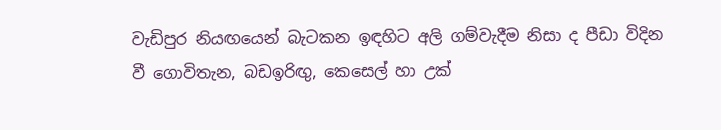වැඩිපුර නියඟයෙන් බැටකන ඉඳහිට අලි ගම්වැදීම නිසා ද පීඩා විදින වී ගොවිතැන, බඩඉරිඟු, කෙසෙල් හා උක්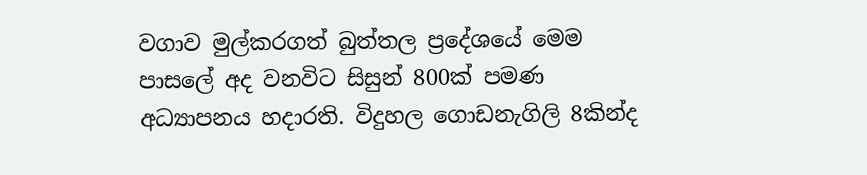වගාව මුල්කරගත් බුත්තල ප්‍රදේශයේ මෙම පාසලේ අද වනවිට සිසුන් 800ක් පමණ අධ්‍යාපනය හදාරති. විදුහල ගොඩනැගිලි 8කින්ද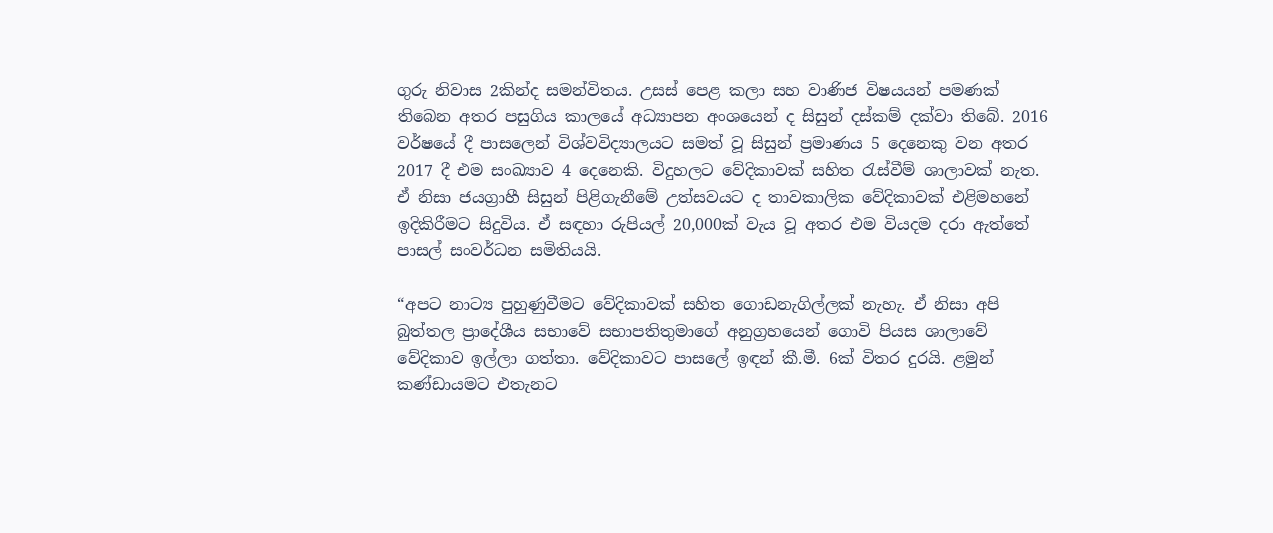ගුරු නිවාස 2කින්ද සමන්විතය. උසස් පෙළ කලා සහ වාණිජ විෂයයන් පමණක් තිබෙන අතර පසුගිය කාලයේ අධ්‍යාපන අංශයෙන් ද සිසුන් දස්කම් දක්වා තිබේ. 2016 වර්ෂයේ දී පාසලෙන් විශ්වවිද්‍යාලයට සමත් වූ සිසුන් ප්‍රමාණය 5 දෙනෙකු වන අතර 2017 දී එම සංඛ්‍යාව 4 දෙනෙකි. විදුහලට වේදිකාවක් සහිත රැස්වීම් ශාලාවක් නැත. ඒ නිසා ජයග්‍රාහී සිසුන් පිළිගැනීමේ උත්සවයට ද තාවකාලික වේදිකාවක් එළිමහනේ ඉදිකිරීමට සිදුවිය. ඒ සඳහා රුපියල් 20,000ක් වැය වූ අතර එම වියදම දරා ඇත්තේ පාසල් සංවර්ධන සමිතියයි.

“අපට නාට්‍ය පුහුණුවීමට වේදිකාවක් සහිත ගොඩනැගිල්ලක් නැහැ. ඒ නිසා අපි බුත්තල ප්‍රාදේශීය සභාවේ සභාපතිතුමාගේ අනුග්‍රහයෙන් ගොවි පියස ශාලාවේ වේදිකාව ඉල්ලා ගත්තා. වේදිකාවට පාසලේ ඉඳන් කී.මී. 6ක් විතර දුරයි. ළමුන් කණ්ඩායමට එතැනට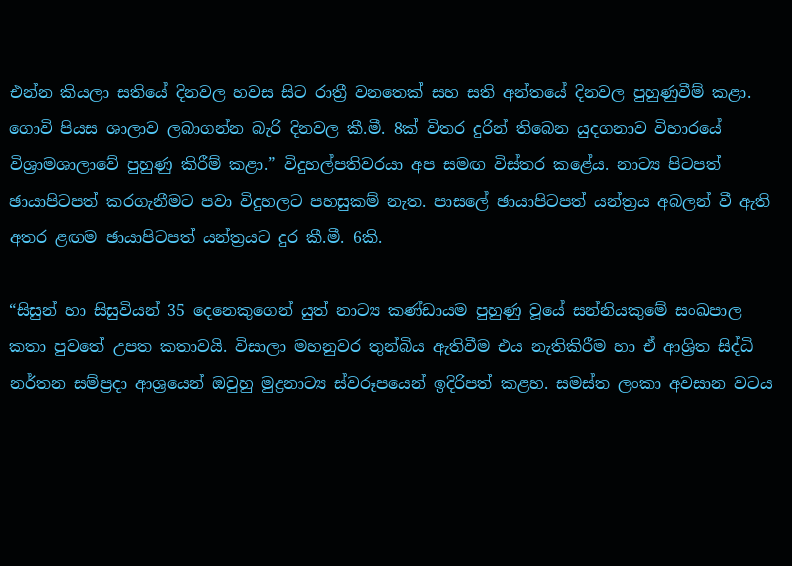එන්න කියලා සතියේ දිනවල හවස සිට රාත්‍රී වනතෙක් සහ සති අන්තයේ දිනවල පුහුණුවීම් කළා. ගොවි පියස ශාලාව ලබාගන්න බැරි දිනවල කී.මී. 8ක් විතර දුරින් තිබෙන යුදගනාව විහාරයේ විශ්‍රාමශාලාවේ පුහුණු කිරීම් කළා.” විදුහල්පතිවරයා අප සමඟ විස්තර කළේය. නාට්‍ය පිටපත් ඡායාපිටපත් කරගැනීමට පවා විදුහලට පහසුකම් නැත. පාසලේ ඡායාපිටපත් යන්ත්‍රය අබලන් වී ඇති අතර ළඟම ඡායාපිටපත් යන්ත්‍රයට දුර කී.මී. 6කි.

“සිසුන් හා සිසුවියන් 35 දෙනෙකුගෙන් යුත් නාට්‍ය කණ්ඩායම පුහුණු වූයේ සන්නියකුමේ සංඛපාල කතා පුවතේ උපත කතාවයි. විසාලා මහනුවර තුන්බිය ඇතිවීම එය නැතිකිරීම හා ඒ ආශ්‍රිත සිද්ධි නර්තන සම්ප්‍රදා ආශ්‍රයෙන් ඔවුහු මුද්‍රනාට්‍ය ස්වරූපයෙන් ඉදිරිපත් කළහ. සමස්ත ලංකා අවසාන වටය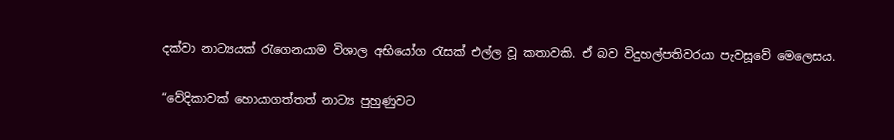දක්වා නාට්‍යයක් රැගෙනයාම විශාල අභියෝග රැසක් එල්ල වූ කතාවකි. ඒ බව විදුහල්පතිවරයා පැවසූවේ මෙලෙසය.

“වේදිකාවක් හොයාගත්තත් නාට්‍ය පුහුණුවට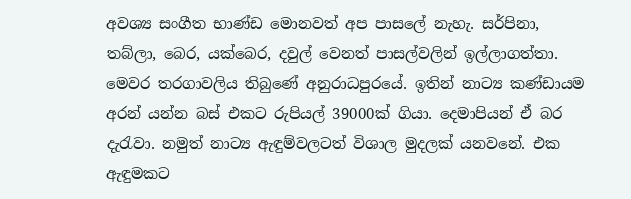අවශ්‍ය සංගීත භාණ්ඩ මොනවත් අප පාසලේ නැහැ. සර්පිනා, තබ්ලා, බෙර, යක්බෙර, දවුල් වෙනත් පාසල්වලින් ඉල්ලාගත්තා. මෙවර තරගාවලිය තිබුණේ අනුරාධපුරයේ. ඉතින් නාට්‍ය කණ්ඩායම අරන් යන්න බස් එකට රුපියල් 39000ක් ගියා. දෙමාපියන් ඒ බර දැරැවා. නමුත් නාට්‍ය ඇඳුම්වලටත් විශාල මුදලක් යනවනේ. එක ඇඳුමකට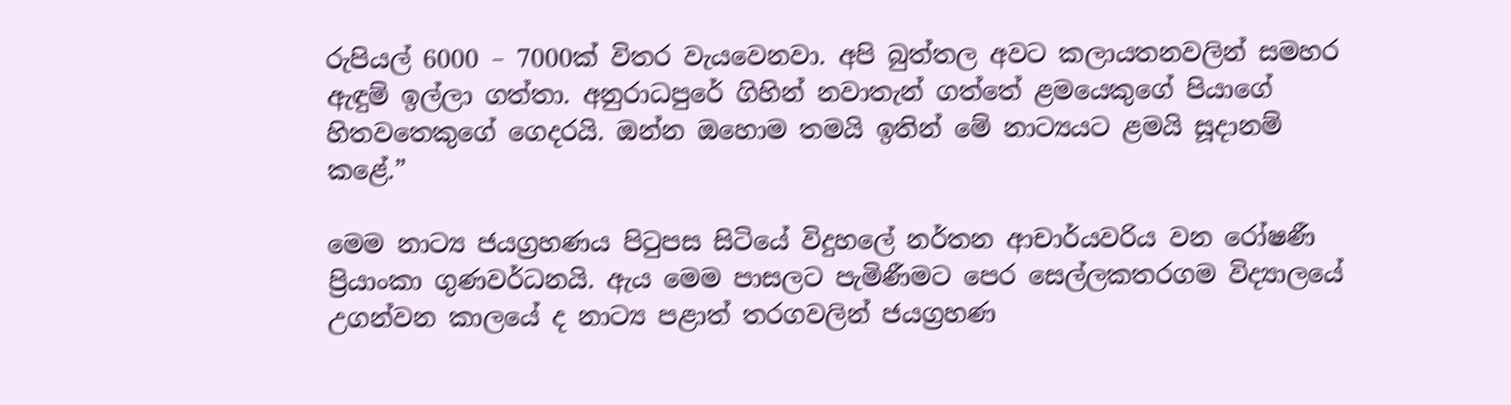රුපියල් 6000 – 7000ක් විතර වැයවෙනවා. අපි බුත්තල අවට කලායතනවලින් සමහර ඇඳුම් ඉල්ලා ගත්තා. අනුරාධපුරේ ගිහින් නවාතැන් ගත්තේ ළමයෙකුගේ පියාගේ හිතවතෙකුගේ ගෙදරයි. ඔන්න ඔහොම තමයි ඉතින් මේ නාට්‍යයට ළමයි සූදානම් කළේ.”

මෙම නාට්‍ය ජයග්‍රහණය පිටුපස සිටියේ විදුහලේ නර්තන ආචාර්යවරිය වන රෝෂණී ප්‍රියාංකා ගුණවර්ධනයි. ඇය මෙම පාසලට පැමිණීමට පෙර සෙල්ලකතරගම විද්‍යාලයේ උගන්වන කාලයේ ද නාට්‍ය පළාත් තරගවලින් ජයග්‍රහණ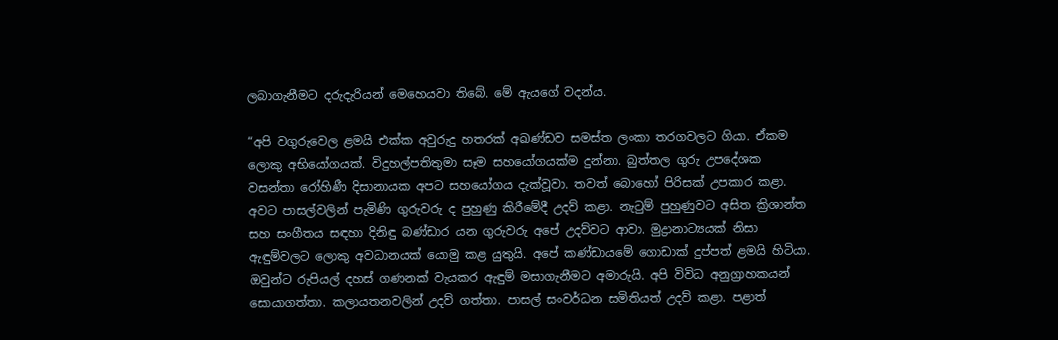ලබාගැනීමට දරුදැරියන් මෙහෙයවා තිබේ. මේ ඇයගේ වදන්ය.

“අපි වගුරුවෙල ළමයි එක්ක අවුරුදු හතරක් අඛණ්ඩව සමස්ත ලංකා තරගවලට ගියා. ඒකම ලොකු අභියෝගයක්. විදුහල්පතිතුමා සෑම සහයෝගයක්ම දුන්නා. බුත්තල ගුරු උපදේශක වසන්තා රෝහිණී දිසානායක අපට සහයෝගය දැක්වූවා. තවත් බොහෝ පිරිසක් උපකාර කළා. අවට පාසල්වලින් පැමිණි ගුරුවරු ද පුහුණු කිරීමේදී උදව් කළා. නැටුම් පුහුණුවට අසිත ක්‍රිශාන්ත සහ සංගීතය සඳහා දිනිඳු බණ්ඩාර යන ගුරුවරු අපේ උදව්වට ආවා. මුද්‍රානාට්‍යයක් නිසා ඇඳුම්වලට ලොකු අවධානයක් යොමු කළ යුතුයි. අපේ කණ්ඩායමේ ගොඩාක් දුප්පත් ළමයි හිටියා. ඔවුන්ට රුපියල් දහස් ගණනක් වැයකර ඇඳුම් මසාගැනීමට අමාරුයි. අපි විවිධ අනුග්‍රාහකයන් සොයාගත්තා. කලායතනවලින් උදව් ගත්තා. පාසල් සංවර්ධන සමිතියත් උදව් කළා. පළාත්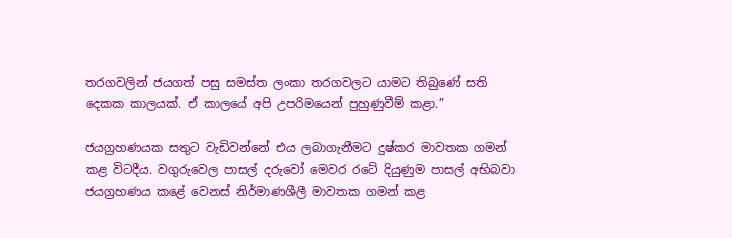තරගවලින් ජයගත් පසු සමස්ත ලංකා තරගවලට යාමට තිබුණේ සති දෙකක කාලයක්. ඒ කාලයේ අපි උපරිමයෙන් පුහුණුවීම් කළා.”

ජයග්‍රහණයක සතුට වැඩිවන්නේ එය ලබාගැනීමට දුෂ්කර මාවතක ගමන් කළ විටදීය. වගුරුවෙල පාසල් දරුවෝ මෙවර රටේ දියුණුම පාසල් අභිබවා ජයග්‍රහණය කළේ වෙනස් නිර්මාණශීලී මාවතක ගමන් කළ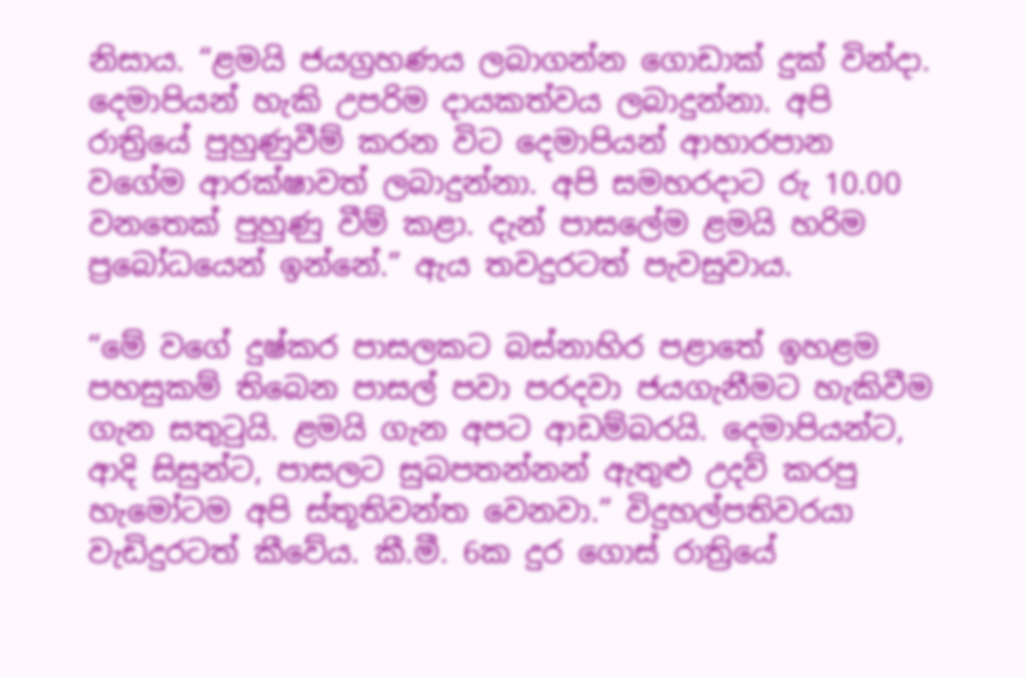නිසාය. “ළමයි ජයග්‍රහණය ලබාගන්න ගොඩාක් දුක් වින්දා. දෙමාපියන් හැකි උපරිම දායකත්වය ලබාදුන්නා. අපි රාත්‍රියේ පුහුණුවීම් කරන විට දෙමාපියන් ආහාරපාන වගේම ආරක්ෂාවත් ලබාදුන්නා. අපි සමහරදාට රු 10.00 වනතෙක් පුහුණු වීම් කළා. දැන් පාසලේම ළමයි හරිම ප්‍රබෝධයෙන් ඉන්නේ.” ඇය තවදුරටත් පැවසුවාය.

“මේ වගේ දුෂ්කර පාසලකට බස්නාහිර පළාතේ ඉහළම පහසුකම් තිබෙන පාසල් පවා පරදවා ජයගැනීමට හැකිවීම ගැන සතුටුයි. ළමයි ගැන අපට ආඩම්බරයි. දෙමාපියන්ට, ආදි සිසුන්ට, පාසලට සුබපතන්නන් ඇතුළු උදව් කරපු හැමෝටම අපි ස්තූතිවන්ත වෙනවා.” විදුහල්පතිවරයා වැඩිදුරටත් කීවේය. කී.මී. 6ක දුර ගොස් රාත්‍රියේ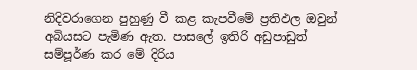නිදිවරාගෙන පුහුණු වී කළ කැපවීමේ ප්‍රතිඵල ඔවුන් අබියසට පැමිණ ඇත. පාසලේ ඉතිරි අඩුපාඩුත් සම්පූර්ණ කර මේ දිරිය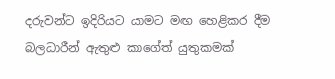දරුවන්ට ඉදිරියට යාමට මඟ හෙළිකර දීම බලධාරීන් ඇතුළු කාගේත් යුතුකමක්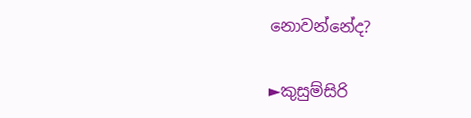නොවන්නේද?

►කුසුම්සිරි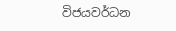විජයවර්ධන